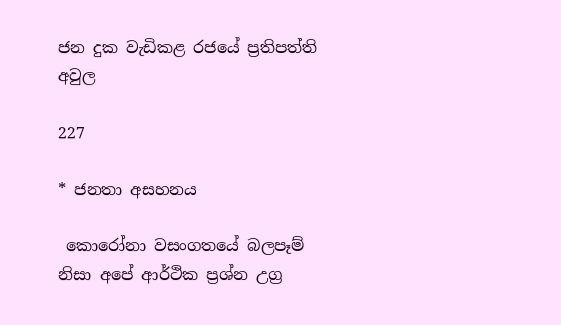ජන දුක වැඩිකළ රජයේ ප්‍රතිපත්ති අවුල

227

* ජනතා අසහනය

 කොරෝනා වසංගතයේ බලපෑම් නිසා අපේ ආර්ථික ප්‍රශ්න උග්‍ර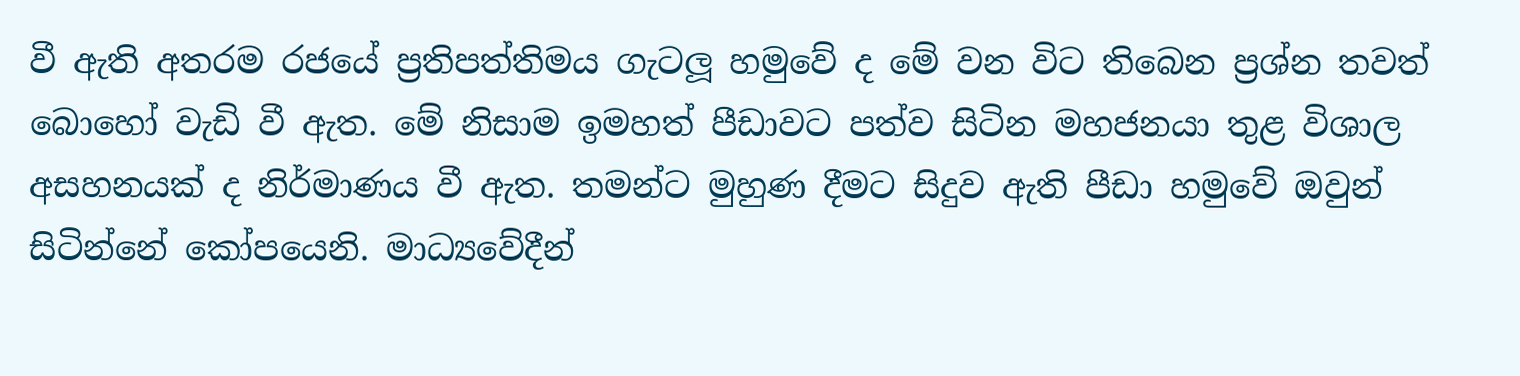වී ඇති අතරම රජයේ ප්‍රතිපත්තිමය ගැටලූ හමුවේ ද මේ වන විට තිබෙන ප්‍රශ්න තවත් බොහෝ වැඩි වී ඇත. මේ නිසාම ඉමහත් පීඩාවට පත්ව සිටින මහජනයා තුළ විශාල අසහනයක් ද නිර්මාණය වී ඇත. තමන්ට මුහුණ දීමට සිදුව ඇති පීඩා හමුවේ ඔවුන් සිටින්නේ කෝපයෙනි. මාධ්‍යවේදීන්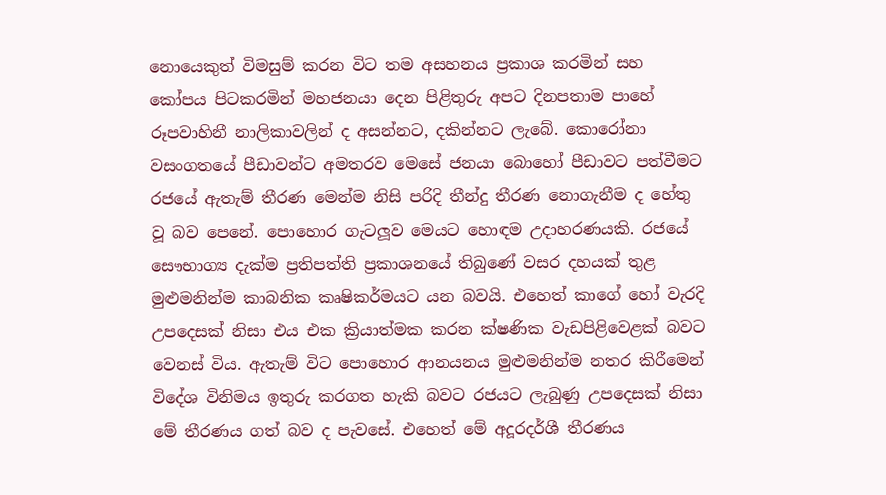නොයෙකුත් විමසුම් කරන විට තම අසහනය ප්‍රකාශ කරමින් සහ කෝපය පිටකරමින් මහජනයා දෙන පිළිතුරු අපට දිනපතාම පාහේ රූපවාහිනී නාලිකාවලින් ද අසන්නට, දකින්නට ලැබේ. කොරෝනා වසංගතයේ පීඩාවන්ට අමතරව මෙසේ ජනයා බොහෝ පීඩාවට පත්වීමට රජයේ ඇතැම් තීරණ මෙන්ම නිසි පරිදි තීන්දු තීරණ නොගැනීම ද හේතු වූ බව පෙනේ. පොහොර ගැටලූව මෙයට හොඳම උදාහරණයකි. රජයේ සෞභාග්‍ය දැක්ම ප්‍රතිපත්ති ප්‍රකාශනයේ තිබුණේ වසර දහයක් තුළ මුළුමනින්ම කාබනික කෘෂිකර්මයට යන බවයි. එහෙත් කාගේ හෝ වැරදි උපදෙසක් නිසා එය එක ක්‍රියාත්මක කරන ක්ෂණික වැඩපිළිවෙළක් බවට වෙනස් විය. ඇතැම් විට පොහොර ආනයනය මුළුමනින්ම නතර කිරීමෙන් විදේශ විනිමය ඉතුරු කරගත හැකි බවට රජයට ලැබුණු උපදෙසක් නිසා මේ තීරණය ගත් බව ද පැවසේ. එහෙත් මේ අදූරදර්ශී තීරණය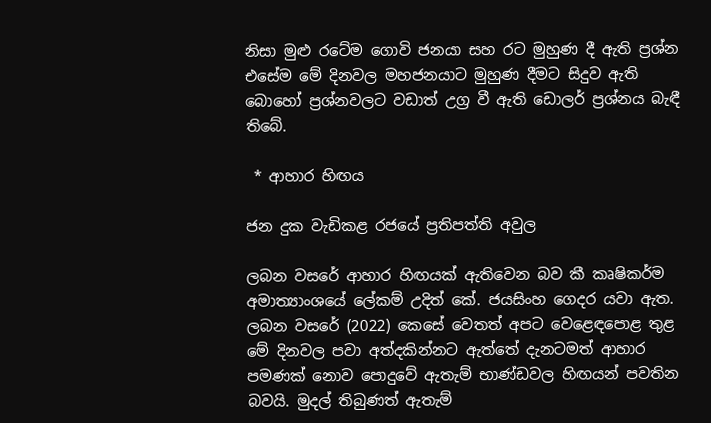නිසා මුළු රටේම ගොවි ජනයා සහ රට මුහුණ දී ඇති ප්‍රශ්න එසේම මේ දිනවල මහජනයාට මුහුණ දීමට සිදුව ඇති බොහෝ ප්‍රශ්නවලට වඩාත් උග්‍ර වී ඇති ඩොලර් ප්‍රශ්නය බැඳී තිබේ.

 * ආහාර හිඟය

ජන දුක වැඩිකළ රජයේ ප්‍රතිපත්ති අවුල

ලබන වසරේ ආහාර හිඟයක් ඇතිවෙන බව කී කෘෂිකර්ම අමාත්‍යාංශයේ ලේකම් උදිත් කේ. ජයසිංහ ගෙදර යවා ඇත. ලබන වසරේ (2022) කෙසේ වෙතත් අපට වෙළෙඳපොළ තුළ මේ දිනවල පවා අත්දකින්නට ඇත්තේ දැනටමත් ආහාර පමණක් නොව පොදුවේ ඇතැම් භාණ්ඩවල හිඟයන් පවතින බවයි. මුදල් තිබුණත් ඇතැම්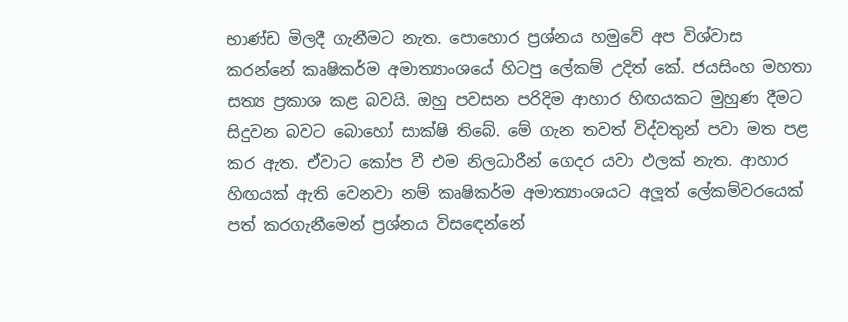භාණ්ඩ මිලදී ගැනීමට නැත. පොහොර ප්‍රශ්නය හමුවේ අප විශ්වාස කරන්නේ කෘෂිකර්ම අමාත්‍යාංශයේ හිටපු ලේකම් උදිත් කේ. ජයසිංහ මහතා සත්‍ය ප්‍රකාශ කළ බවයි. ඔහු පවසන පරිදිම ආහාර හිඟයකට මුහුණ දීමට සිදුවන බවට බොහෝ සාක්ෂි තිබේ. මේ ගැන තවත් විද්වතුන් පවා මත පළ කර ඇත. ඒවාට කෝප වී එම නිලධාරීන් ගෙදර යවා ඵලක් නැත. ආහාර හිඟයක් ඇති වෙනවා නම් කෘෂිකර්ම අමාත්‍යාංශයට අලූත් ලේකම්වරයෙක් පත් කරගැනීමෙන් ප්‍රශ්නය විසඳෙන්නේ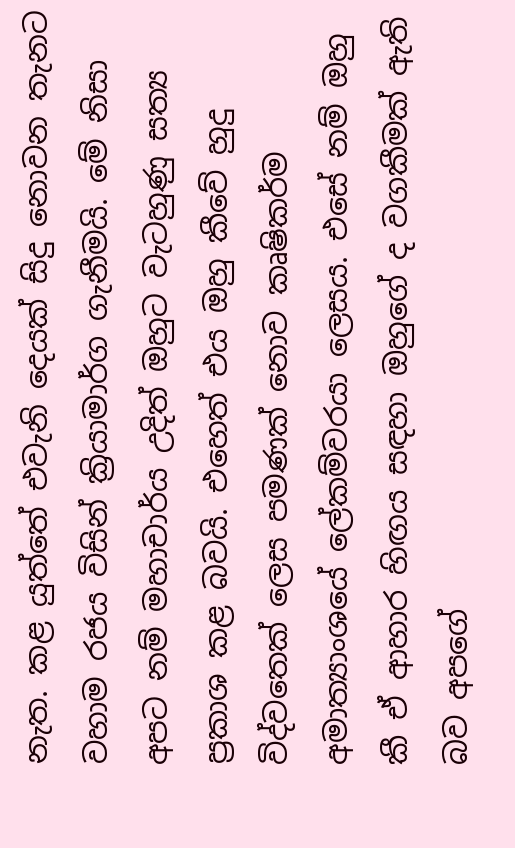නැත. කළ යුත්තේ එවැනි දෙයක් සිදු නොවන තැනට වහාම රජය විසින් ක්‍රියාමාර්ග ගැනීමයි. මේ නිසා අපට නම් මහාචාර්ය උදිත් ඔහුට වැටහුණු සත්‍ය ප්‍රකාශ කළ බවයි. එහෙත් එය ඔහු කීවේ හුදු විද්වතෙක් ලෙස පමණක් නොව කෘෂිකර්ම අමාත්‍යාංශයේ ලේකම්වරයා ලෙසය. එසේ නම් ඔහු කී ඒ ආහාර හිඟය සඳහා ඔහුගේ ද වගකීමක් ඇති බව අපගේ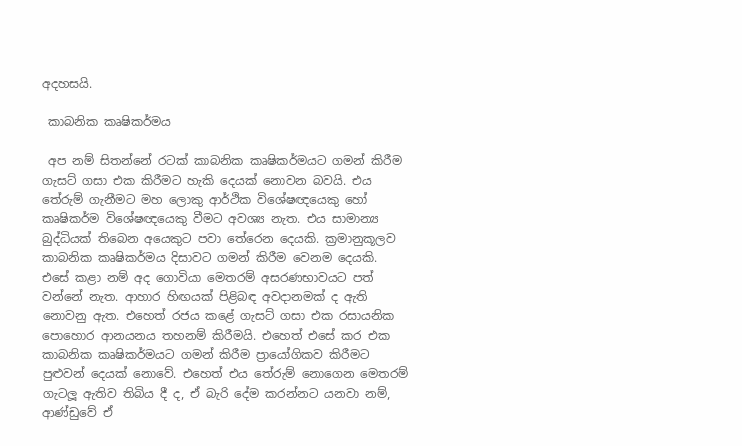අදහසයි.

 කාබනික කෘෂිකර්මය

 අප නම් සිතන්නේ රටක් කාබනික කෘෂිකර්මයට ගමන් කිරීම ගැසට් ගසා එක කිරීමට හැකි දෙයක් නොවන බවයි. එය තේරුම් ගැනීමට මහ ලොකු ආර්ථික විශේෂඥයෙකු හෝ කෘෂිකර්ම විශේෂඥයෙකු වීමට අවශ්‍ය නැත. එය සාමාන්‍ය බුද්ධියක් තිබෙන අයෙකුට පවා තේරෙන දෙයකි. ක්‍රමානුකූලව කාබනික කෘෂිකර්මය දිසාවට ගමන් කිරීම වෙනම දෙයකි. එසේ කළා නම් අද ගොවියා මෙතරම් අසරණභාවයට පත් වන්නේ නැත. ආහාර හිඟයක් පිළිබඳ අවදානමක් ද ඇති නොවනු ඇත. එහෙත් රජය කළේ ගැසට් ගසා එක රසායනික පොහොර ආනයනය තහනම් කිරීමයි. එහෙත් එසේ කර එක කාබනික කෘෂිකර්මයට ගමන් කිරීම ප්‍රායෝගිකව කිරීමට පුළුවන් දෙයක් නොවේ. එහෙත් එය තේරුම් නොගෙන මෙතරම් ගැටලූ ඇතිව තිබිය දී ද, ඒ බැරි දේම කරන්නට යනවා නම්, ආණ්ඩුවේ ඒ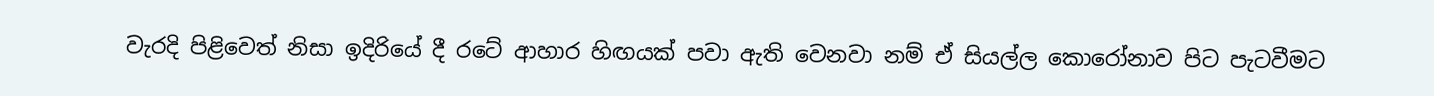වැරදි පිළිවෙත් නිසා ඉදිරියේ දී රටේ ආහාර හිඟයක් පවා ඇති වෙනවා නම් ඒ සියල්ල කොරෝනාව පිට පැටවීමට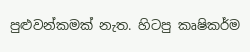පුළුවන්කමක් නැත. හිටපු කෘෂිකර්ම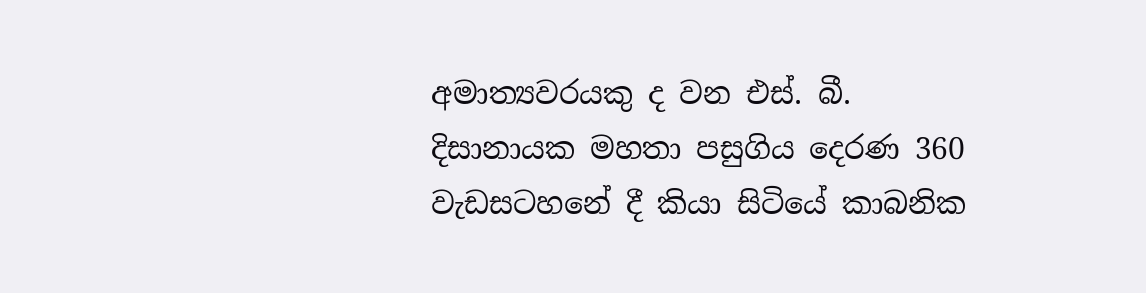අමාත්‍යවරයකු ද වන එස්. බී. දිසානායක මහතා පසුගිය දෙරණ 360 වැඩසටහනේ දී කියා සිටියේ කාබනික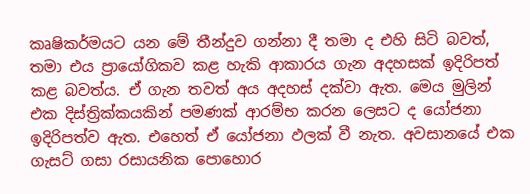කෘෂිකර්මයට යන මේ තීන්දුව ගන්නා දී තමා ද එහි සිටි බවත්, තමා එය ප්‍රායෝගිකව කළ හැකි ආකාරය ගැන අදහසක් ඉදිරිපත් කළ බවත්ය. ඒ ගැන තවත් අය අදහස් දක්වා ඇත. මෙය මුලින් එක දිස්ත්‍රික්කයකින් පමණක් ආරම්භ කරන ලෙසට ද යෝජනා ඉදිරිපත්ව ඇත. එහෙත් ඒ යෝජනා ඵලක් වී නැත. අවසානයේ එක ගැසට් ගසා රසායනික පොහොර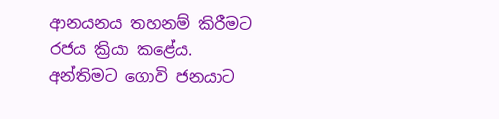ආනයනය තහනම් කිරීමට රජය ක්‍රියා කළේය. අන්තිමට ගොවි ජනයාට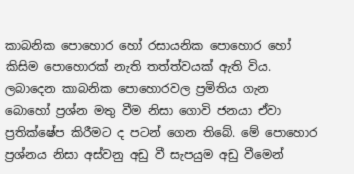කාබනික පොහොර හෝ රසායනික පොහොර හෝ කිසිම පොහොරක් නැති තත්ත්වයක් ඇති විය. ලබාදෙන කාබනික පොහොරවල ප්‍රමිතිය ගැන බොහෝ ප්‍රශ්න මතු වීම නිසා ගොවි ජනයා ඒවා ප්‍රතික්ෂේප කිරීමට ද පටන් ගෙන තිබේ. මේ පොහොර ප්‍රශ්නය නිසා අස්වනු අඩු වී සැපයුම අඩු වීමෙන්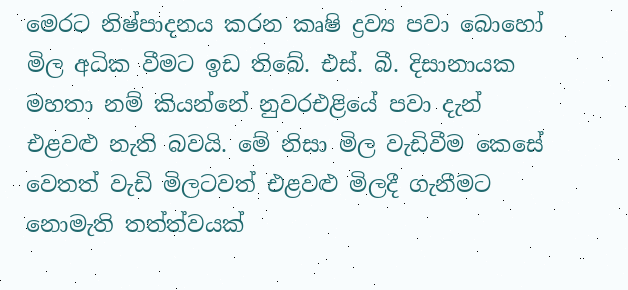මෙරට නිෂ්පාදනය කරන කෘෂි ද්‍රව්‍ය පවා බොහෝ මිල අධික වීමට ඉඩ තිබේ. එස්. බී. දිසානායක මහතා නම් කියන්නේ නුවරඑළියේ පවා දැන් එළවළු නැති බවයි. මේ නිසා මිල වැඩිවීම කෙසේ වෙතත් වැඩි මිලටවත් එළවළු මිලදී ගැනීමට නොමැති තත්ත්වයක්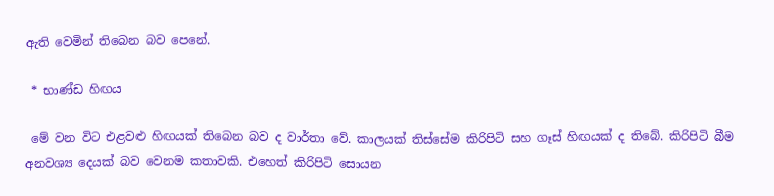ඇති වෙමින් තිබෙන බව පෙනේ.

 * භාණ්ඩ හිඟය

 මේ වන විට එළවළු හිඟයක් තිබෙන බව ද වාර්තා වේ. කාලයක් තිස්සේම කිරිපිටි සහ ගෑස් හිඟයක් ද තිබේ. කිරිපිටි බීම අනවශ්‍ය දෙයක් බව වෙනම කතාවකි. එහෙත් කිරිපිටි සොයන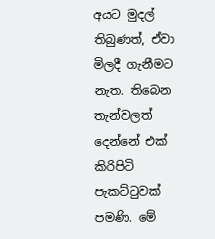අයට මුදල් තිබුණත්, ඒවා මිලදී ගැනීමට නැත. තිබෙන තැන්වලත් දෙන්නේ එක් කිරිපිටි පැකට්ටුවක් පමණි. මේ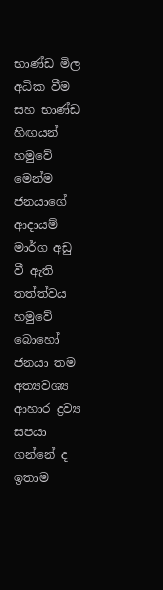භාණ්ඩ මිල අධික වීම සහ භාණ්ඩ හිඟයන් හමුවේ මෙන්ම ජනයාගේ ආදායම් මාර්ග අඩු වී ඇති තත්ත්වය හමුවේ බොහෝ ජනයා තම අත්‍යවශ්‍ය ආහාර ද්‍රව්‍ය සපයා ගන්නේ ද ඉතාම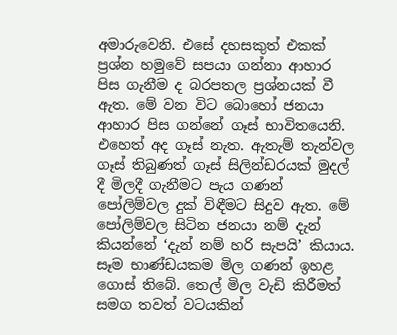අමාරුවෙනි. එසේ දහසකුත් එකක් ප්‍රශ්න හමුවේ සපයා ගන්නා ආහාර පිස ගැනීම ද බරපතල ප්‍රශ්නයක් වී ඇත. මේ වන විට බොහෝ ජනයා ආහාර පිස ගන්නේ ගෑස් භාවිතයෙනි. එහෙත් අද ගෑස් නැත. ඇතැම් තැන්වල ගෑස් තිබුණත් ගෑස් සිලින්ඩරයක් මුදල් දී මිලදී ගැනීමට පැය ගණන් පෝලිම්වල දුක් විඳීමට සිදුව ඇත. මේ පෝලිම්වල සිටින ජනයා නම් දැන් කියන්නේ ‘දැන් නම් හරි සැපයි’ කියාය. සෑම භාණ්ඩයකම මිල ගණන් ඉහළ ගොස් තිබේ. තෙල් මිල වැඩි කිරීමත් සමග තවත් වටයකින්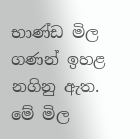භාණ්ඩ මිල ගණන් ඉහළ නගිනු ඇත. මේ මිල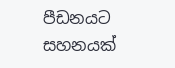පීඩනයට සහනයක්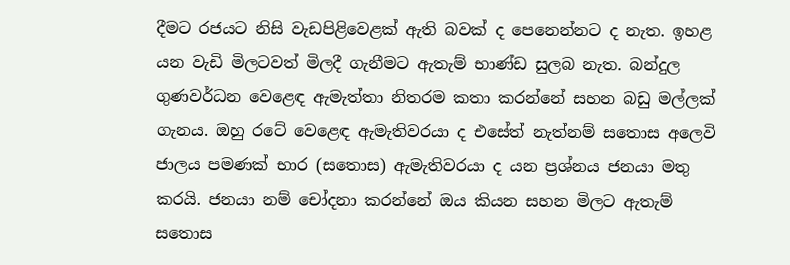දීමට රජයට නිසි වැඩපිළිවෙළක් ඇති බවක් ද පෙනෙන්නට ද නැත. ඉහළ යන වැඩි මිලටවත් මිලදී ගැනීමට ඇතැම් භාණ්ඩ සුලබ නැත. බන්දුල ගුණවර්ධන වෙළෙඳ ඇමැත්තා නිතරම කතා කරන්නේ සහන බඩු මල්ලක් ගැනය. ඔහු රටේ වෙළෙඳ ඇමැතිවරයා ද එසේත් නැත්නම් සතොස අලෙවි ජාලය පමණක් භාර (සතොස) ඇමැතිවරයා ද යන ප්‍රශ්නය ජනයා මතු කරයි. ජනයා නම් චෝදනා කරන්නේ ඔය කියන සහන මිලට ඇතැම් සතොස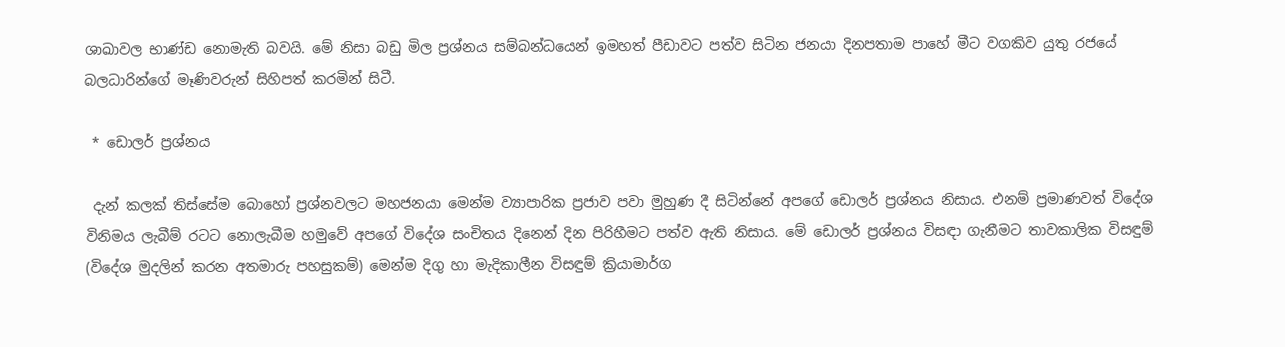ශාඛාවල භාණ්ඩ නොමැති බවයි. මේ නිසා බඩු මිල ප්‍රශ්නය සම්බන්ධයෙන් ඉමහත් පීඩාවට පත්ව සිටින ජනයා දිනපතාම පාහේ මීට වගකිව යුතු රජයේ බලධාරින්ගේ මෑණිවරුන් සිහිපත් කරමින් සිටී.

 * ඩොලර් ප්‍රශ්නය

 දැන් කලක් තිස්සේම බොහෝ ප්‍රශ්නවලට මහජනයා මෙන්ම ව්‍යාපාරික ප්‍රජාව පවා මුහුණ දී සිටින්නේ අපගේ ඩොලර් ප්‍රශ්නය නිසාය. එනම් ප්‍රමාණවත් විදේශ විනිමය ලැබීම් රටට නොලැබීම හමුවේ අපගේ විදේශ සංචිතය දිනෙන් දින පිරිහීමට පත්ව ඇති නිසාය. මේ ඩොලර් ප්‍රශ්නය විසඳා ගැනීමට තාවකාලික විසඳුම් (විදේශ මුදලින් කරන අතමාරු පහසුකම්) මෙන්ම දිගු හා මැදිකාලීන විසඳුම් ක්‍රියාමාර්ග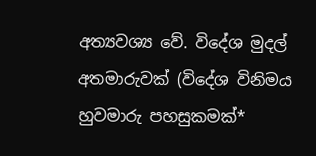අත්‍යවශ්‍ය වේ. විදේශ මුදල් අතමාරුවක් (විදේශ විනිමය හුවමාරු පහසුකමක්*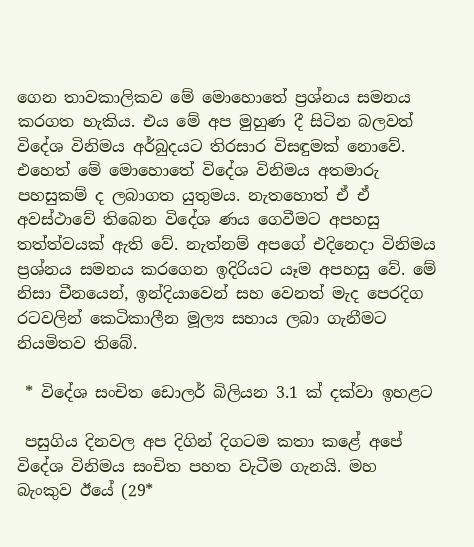ගෙන තාවකාලිකව මේ මොහොතේ ප්‍රශ්නය සමනය කරගත හැකිය. එය මේ අප මුහුණ දී සිටින බලවත් විදේශ විනිමය අර්බුදයට තිරසාර විසඳුමක් නොවේ. එහෙත් මේ මොහොතේ විදේශ විනිමය අතමාරු පහසුකම් ද ලබාගත යුතුමය. නැතහොත් ඒ ඒ අවස්ථාවේ තිබෙන විදේශ ණය ගෙවීමට අපහසු තත්ත්වයක් ඇති වේ. නැත්නම් අපගේ එදිනෙදා විනිමය ප්‍රශ්නය සමනය කරගෙන ඉදිරියට යෑම අපහසු වේ. මේ නිසා චීනයෙන්, ඉන්දියාවෙන් සහ වෙනත් මැද පෙරදිග රටවලින් කෙටිකාලීන මූල්‍ය සහාය ලබා ගැනීමට නියමිතව තිබේ.

 * විදේශ සංචිත ඩොලර් බිලියන 3.1 ක් දක්වා ඉහළට

 පසුගිය දිනවල අප දිගින් දිගටම කතා කළේ අපේ විදේශ විනිමය සංචිත පහත වැටීම ගැනයි. මහ බැංකුව ඊයේ (29*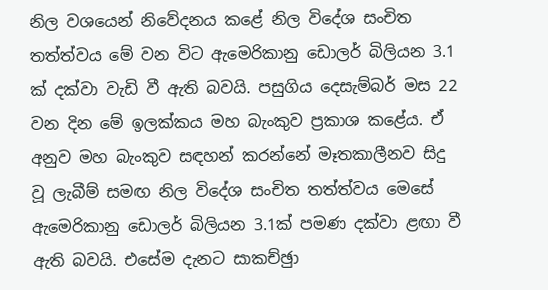නිල වශයෙන් නිවේදනය කළේ නිල විදේශ සංචිත තත්ත්වය මේ වන විට ඇමෙරිකානු ඩොලර් බිලියන 3.1 ක් දක්වා වැඩි වී ඇති බවයි. පසුගිය දෙසැම්බර් මස 22 වන දින මේ ඉලක්කය මහ බැංකුව ප්‍රකාශ කළේය. ඒ අනුව මහ බැංකුව සඳහන් කරන්නේ මෑතකාලීනව සිදු වූ ලැබීම් සමඟ නිල විදේශ සංචිත තත්ත්වය මෙසේ ඇමෙරිකානු ඩොලර් බිලියන 3.1ක් පමණ දක්වා ළඟා වී ඇති බවයි. එසේම දැනට සාකච්ඡුා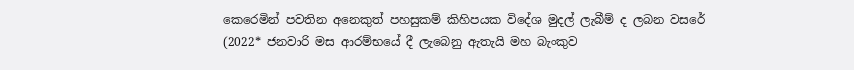කෙරෙමින් පවතින අනෙකුත් පහසුකම් කිහිපයක විදේශ මුදල් ලැබීම් ද ලබන වසරේ (2022* ජනවාරි මස ආරම්භයේ දී ලැබෙනු ඇතැයි මහ බැංකුව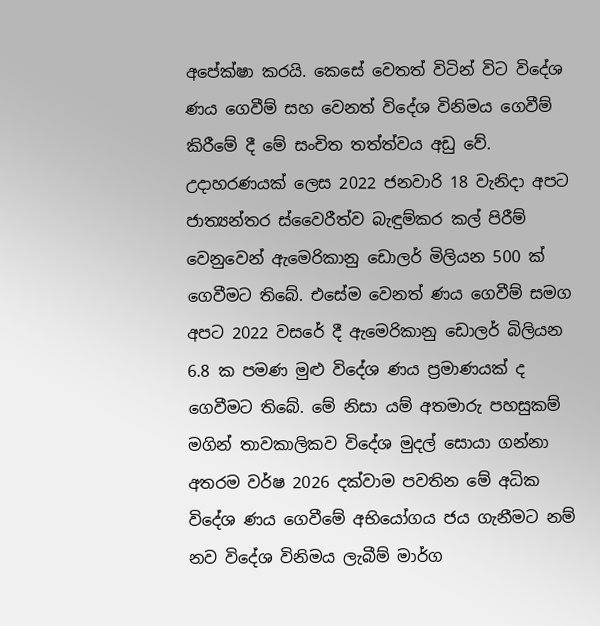අපේක්ෂා කරයි. කෙසේ වෙතත් විටින් විට විදේශ ණය ගෙවීම් සහ වෙනත් විදේශ විනිමය ගෙවීම් කිරීමේ දී මේ සංචිත තත්ත්වය අඩු වේ. උදාහරණයක් ලෙස 2022 ජනවාරි 18 වැනිදා අපට ජාත්‍යන්තර ස්වෛරීත්ව බැඳුම්කර කල් පිරීම් වෙනුවෙන් ඇමෙරිකානු ඩොලර් මිලියන 500 ක් ගෙවීමට තිබේ. එසේම වෙනත් ණය ගෙවීම් සමග අපට 2022 වසරේ දී ඇමෙරිකානු ඩොලර් බිලියන 6.8 ක පමණ මුළු විදේශ ණය ප්‍රමාණයක් ද ගෙවීමට තිබේ. මේ නිසා යම් අතමාරු පහසුකම් මගින් තාවකාලිකව විදේශ මුදල් සොයා ගන්නා අතරම වර්ෂ 2026 දක්වාම පවතින මේ අධික විදේශ ණය ගෙවීමේ අභියෝගය ජය ගැනීමට නම් නව විදේශ විනිමය ලැබීම් මාර්ග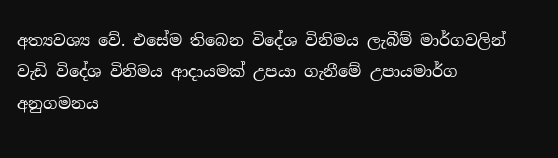අත්‍යවශ්‍ය වේ. එසේම තිබෙන විදේශ විනිමය ලැබීම් මාර්ගවලින් වැඩි විදේශ විනිමය ආදායමක් උපයා ගැනීමේ උපායමාර්ග  අනුගමනය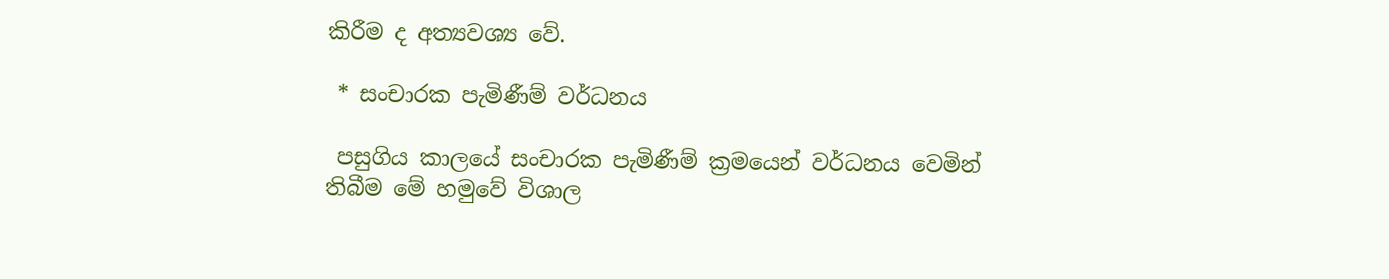කිරීම ද අත්‍යවශ්‍ය වේ.

 * සංචාරක පැමිණීම් වර්ධනය

 පසුගිය කාලයේ සංචාරක පැමිණීම් ක්‍රමයෙන් වර්ධනය වෙමින් තිබීම මේ හමුවේ විශාල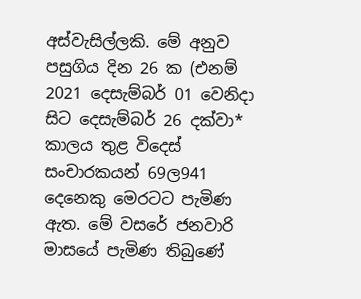අස්වැසිල්ලකි. මේ අනුව පසුගිය දින 26 ක (එනම් 2021 දෙසැම්බර් 01 වෙනිදා සිට දෙසැම්බර් 26 දක්වා* කාලය තුළ විදෙස් සංචාරකයන් 69ල941 දෙනෙකු මෙරටට පැමිණ ඇත. මේ වසරේ ජනවාරි මාසයේ පැමිණ තිබුණේ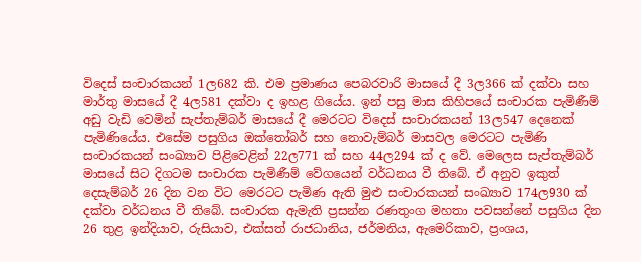විදෙස් සංචාරකයන් 1ල682 කි. එම ප්‍රමාණය පෙබරවාරි මාසයේ දී 3ල366 ක් දක්වා සහ මාර්තු මාසයේ දී 4ල581 දක්වා ද ඉහළ ගියේය. ඉන් පසු මාස කිහිපයේ සංචාරක පැමිණීම් අඩු වැඩි වෙමින් සැප්තැම්බර් මාසයේ දී මෙරටට විදෙස් සංචාරකයන් 13ල547 දෙනෙක් පැමිණියේය. එසේම පසුගිය ඔක්තෝබර් සහ නොවැම්බර් මාසවල මෙරටට පැමිණි සංචාරකයන් සංඛ්‍යාව පිළිවෙළින් 22ල771 ක් සහ 44ල294 ක් ද වේ. මෙලෙස සැප්තැම්බර් මාසයේ සිට දිගටම සංචාරක පැමිණීම් වේගයෙන් වර්ධනය වී තිබේ. ඒ අනුව ඉකුත් දෙසැම්බර් 26 දින වන විට මෙරටට පැමිණ ඇති මුළු සංචාරකයන් සංඛ්‍යාව 174ල930 ක් දක්වා වර්ධනය වී තිබේ. සංචාරක ඇමැති ප්‍රසන්න රණතුංග මහතා පවසන්නේ පසුගිය දින 26 තුළ ඉන්දියාව, රුසියාව, එක්සත් රාජධානිය, ජර්මනිය, ඇමෙරිකාව, ප්‍රංශය,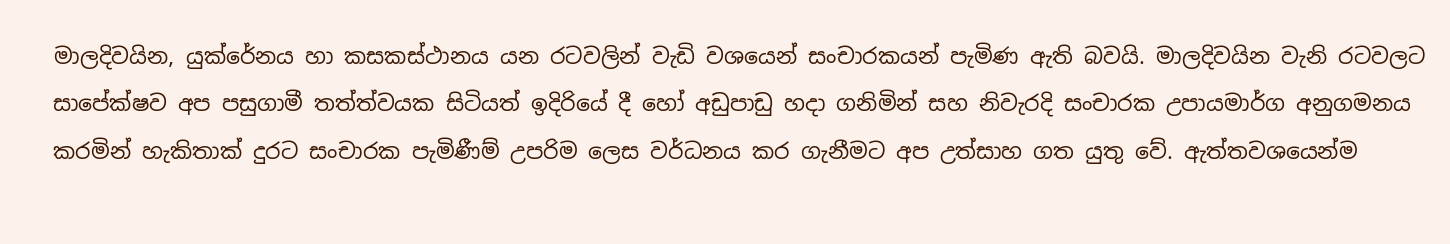මාලදිවයින, යුක්රේනය හා කසකස්ථානය යන රටවලින් වැඩි වශයෙන් සංචාරකයන් පැමිණ ඇති බවයි. මාලදිවයින වැනි රටවලට සාපේක්ෂව අප පසුගාමී තත්ත්වයක සිටියත් ඉදිරියේ දී හෝ අඩුපාඩු හදා ගනිමින් සහ නිවැරදි සංචාරක උපායමාර්ග අනුගමනය කරමින් හැකිතාක් දුරට සංචාරක පැමිණීම් උපරිම ලෙස වර්ධනය කර ගැනීමට අප උත්සාහ ගත යුතු වේ. ඇත්තවශයෙන්ම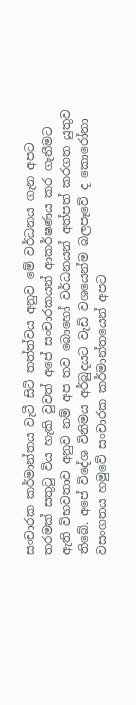සංචාරක කර්මාන්තය වැටී සිටි තත්ත්වය අනුව මේ වර්ධනය ගැන අපට තරමක් සතුටු විය හැකි වුවත් අපේ සංචාරකයන් ආකර්ෂණය කර ගැනීමට ඇති විභවතාව අනුව නම් අප තව බොහෝ වර්ධනයන් අත්පත් කරගත යුතුව තිබේ. අපේ විදේශ විනිමය අර්බුදයට වැඩි වශයෙන්ම බලපෑවේ ද කොරෝනා වසංගතය හමුවේ සංචාරක කර්මාන්තයෙන් අපට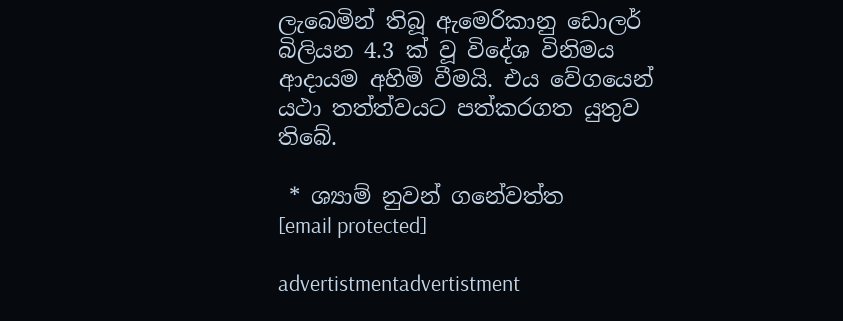ලැබෙමින් තිබූ ඇමෙරිකානු ඩොලර් බිලියන 4.3 ක් වූ විදේශ විනිමය ආදායම අහිමි වීමයි. එය වේගයෙන් යථා තත්ත්වයට පත්කරගත යුතුව තිබේ.

 * ශ්‍යාම් නුවන් ගනේවත්ත
[email protected]

advertistmentadvertistment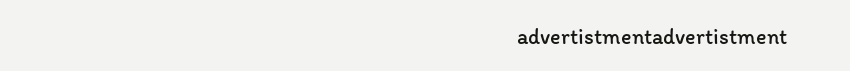advertistmentadvertistment